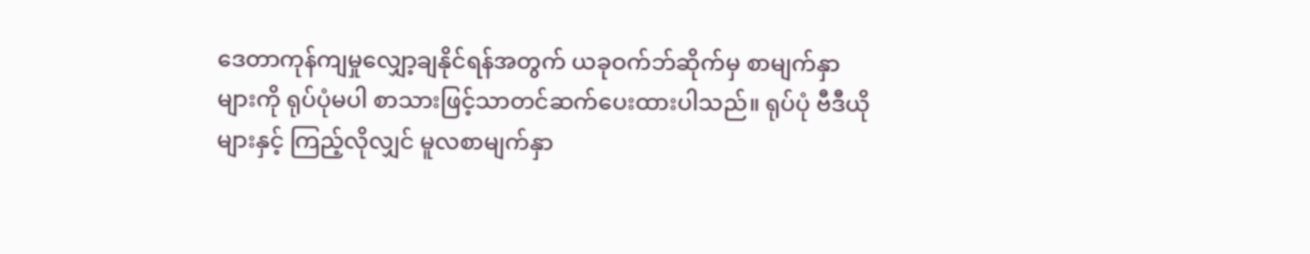ဒေတာကုန်ကျမှုလျှော့ချနိုင်ရန်အတွက် ယခုဝက်ဘ်ဆိုက်မှ စာမျက်နှာများကို ရုပ်ပုံမပါ စာသားဖြင့်သာတင်ဆက်ပေးထားပါသည်။ ရုပ်ပုံ ဗီဒီယိုများနှင့် ကြည့်လိုလျှင် မူလစာမျက်နှာ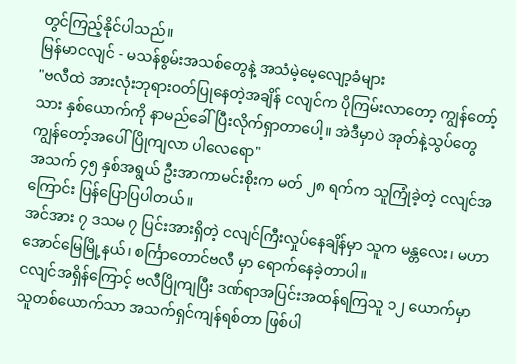တွင်ကြည့်နိုင်ပါသည်။
မြန်မာငလျင် - မသန်စွမ်းအသစ်တွေနဲ့ အသံမဲ့မေ့လျော့ခံများ
"ဗလီထဲ အားလုံးဘုရားဝတ်ပြုနေတဲ့အချိန် ငလျင်က ပိုကြမ်းလာတော့ ကျွန်တော့်သား နှစ်ယောက်ကို နာမည်ခေါ်ပြီးလိုက်ရှာတာပေါ့။ အဲဒီမှာပဲ အုတ်နဲ့သွပ်တွေ ကျွန်တော့်အပေါ်ပြိုကျလာ ပါလေရော"
အသက် ၄၅ နှစ်အရွယ် ဦးအာကာမင်းစိုးက မတ် ၂၈ ရက်က သူကြုံခဲ့တဲ့ ငလျင်အကြောင်း ပြန်ပြောပြပါတယ်။
အင်အား ၇ ဒသမ ၇ ပြင်းအားရှိတဲ့ ငလျင်ကြီးလှုပ်နေချိန်မှာ သူက မန္တလေး၊ မဟာအောင်မြေမြို့နယ်၊ စင်္ကြာတောင်ဗလီ မှာ ရောက်နေခဲ့တာပါ။
ငလျင်အရှိန်ကြောင့် ဗလီပြိုကျပြီး ဒဏ်ရာအပြင်းအထန်ရကြသူ ၁၂ ယောက်မှာ သူတစ်ယောက်သာ အသက်ရှင်ကျန်ရစ်တာ ဖြစ်ပါ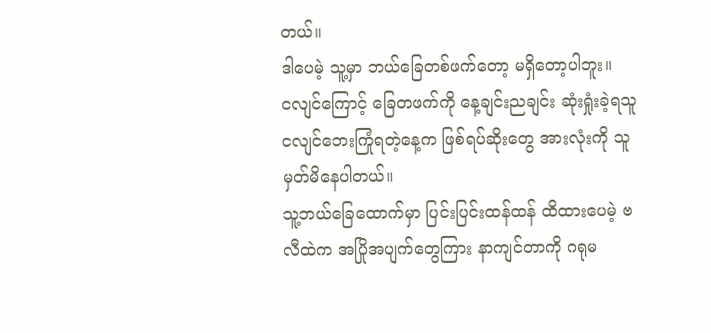တယ်။
ဒါပေမဲ့ သူ့မှာ ဘယ်ခြေတစ်ဖက်တော့ မရှိတော့ပါဘူး။
ငလျင်ကြောင့် ခြေတဖက်ကို နေ့ချင်းညချင်း ဆုံးရှုံးခဲ့ရသူ
ငလျင်ဘေးကြုံရတဲ့နေ့က ဖြစ်ရပ်ဆိုးတွေ အားလုံးကို သူ မှတ်မိနေပါတယ်။
သူ့ဘယ်ခြေထောက်မှာ ပြင်းပြင်းထန်ထန် ထိထားပေမဲ့ ဗလီထဲက အပြိုအပျက်တွေကြား နာကျင်တာကို ဂရုမ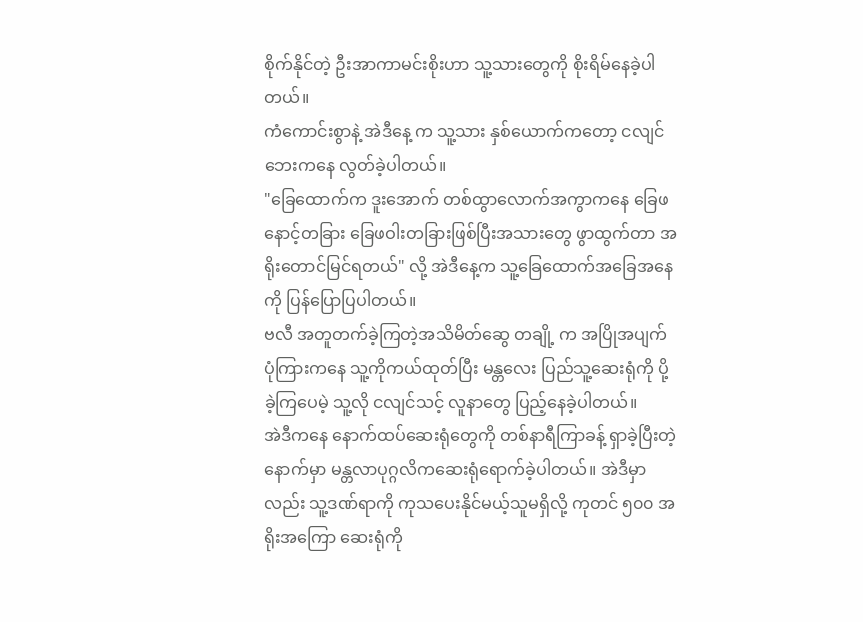စိုက်နိုင်တဲ့ ဦးအာကာမင်းစိုးဟာ သူ့သားတွေကို စိုးရိမ်နေခဲ့ပါတယ်။
ကံကောင်းစွာနဲ့ အဲဒီနေ့ က သူ့သား နှစ်ယောက်ကတော့ ငလျင်ဘေးကနေ လွတ်ခဲ့ပါတယ်။
"ခြေထောက်က ဒူးအောက် တစ်ထွာလောက်အကွာကနေ ခြေဖနောင့်တခြား ခြေဖဝါးတခြားဖြစ်ပြီးအသားတွေ ဖွာထွက်တာ အရိုးတောင်မြင်ရတယ်" လို့ အဲဒီနေ့က သူ့ခြေထောက်အခြေအနေကို ပြန်ပြောပြပါတယ်။
ဗလီ အတူတက်ခဲ့ကြတဲ့အသိမိတ်ဆွေ တချို့ က အပြိုအပျက်ပုံကြားကနေ သူ့ကိုကယ်ထုတ်ပြီး မန္တလေး ပြည်သူ့ဆေးရုံကို ပို့ခဲ့ကြပေမဲ့ သူ့လို ငလျင်သင့် လူနာတွေ ပြည့်နေခဲ့ပါတယ်။
အဲဒီကနေ နောက်ထပ်ဆေးရုံတွေကို တစ်နာရီကြာခန့် ရှာခဲ့ပြီးတဲ့နောက်မှာ မန္တလာပုဂ္ဂလိကဆေးရုံရောက်ခဲ့ပါတယ်။ အဲဒီမှာလည်း သူ့ဒဏ်ရာကို ကုသပေးနိုင်မယ့်သူမရှိလို့ ကုတင် ၅၀၀ အရိုးအကြော ဆေးရုံကို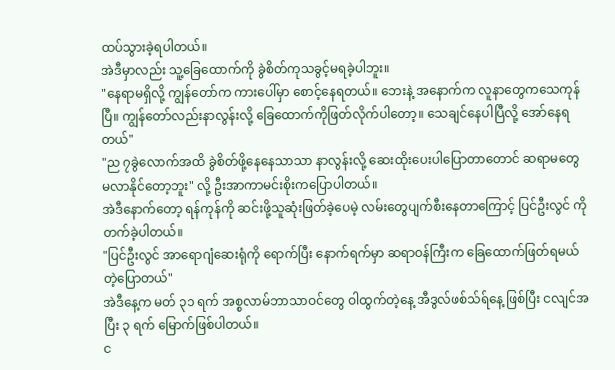ထပ်သွားခဲ့ရပါတယ်။
အဲဒီမှာလည်း သူ့ခြေထောက်ကို ခွဲစိတ်ကုသခွင့်မရခဲ့ပါဘူး။
"နေရာမရှိလို့ ကျွန်တော်က ကားပေါ်မှာ စောင့်နေရတယ်။ ဘေးနဲ့ အနောက်က လူနာတွေကသေကုန်ပြီ။ ကျွန်တော်လည်းနာလွန်းလို့ ခြေထောက်ကိုဖြတ်လိုက်ပါတော့။ သေချင်နေပါပြီလို့ အော်နေရတယ်"
"ည ၇ခွဲလောက်အထိ ခွဲစိတ်ဖို့နေနေသာသာ နာလွန်းလို့ ဆေးထိုးပေးပါပြောတာတောင် ဆရာမတွေ မလာနိုင်တော့ဘူး" လို့ ဦးအာကာမင်းစိုးကပြောပါတယ်။
အဲဒီနောက်တော့ ရန်ကုန်ကို ဆင်းဖို့သူဆုံးဖြတ်ခဲ့ပေမဲ့ လမ်းတွေပျက်စီးနေတာကြောင့် ပြင်ဦးလွင် ကိုတက်ခဲ့ပါတယ်။
"ပြင်ဦးလွင် အာရောဂျံဆေးရုံကို ရောက်ပြီး နောက်ရက်မှာ ဆရာဝန်ကြီးက ခြေထောက်ဖြတ်ရမယ်တဲ့ပြောတယ်"
အဲဒီနေ့က မတ် ၃၁ ရက် အစ္စလာမ်ဘာသာဝင်တွေ ဝါထွက်တဲ့နေ့ အီဒွလ်ဖစ်သ်ရ်နေ့ ဖြစ်ပြီး ငလျင်အပြီး ၃ ရက် မြောက်ဖြစ်ပါတယ်။
င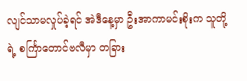လျင်သာမလှုပ်ခဲ့ရင် အဲဒီနေ့မှာ ဦးအာကာမင်းစိုးက သူတို့ရဲ့ စင်္ကြာတောင်ဗလီမှာ တခြား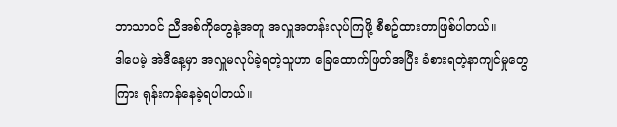ဘာသာဝင် ညီအစ်ကိုတွေနဲ့အတူ အလှူအတန်းလုပ်ကြဖို့ စီစဥ်ထားတာဖြစ်ပါတယ်။
ဒါပေမဲ့ အဲဒီနေ့မှာ အလှူမလုပ်ခဲ့ရတဲ့သူဟာ ခြေထောက်ဖြတ်အပြီး ခံစားရတဲ့နာကျင်မှုတွေကြား ရုန်းကန်နေခဲ့ရပါတယ်။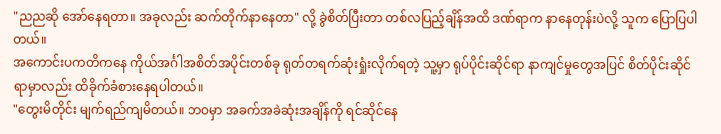"ညညဆို အော်နေရတာ။ အခုလည်း ဆက်တိုက်နာနေတာ" လို့ ခွဲစိတ်ပြီးတာ တစ်လပြည့်ချိန်အထိ ဒဏ်ရာက နာနေတုန်းပဲလို့ သူက ပြောပြပါတယ်။
အကောင်းပကတိကနေ ကိုယ်အင်္ဂါအစိတ်အပိုင်းတစ်ခု ရုတ်တရက်ဆုံးရှုံးလိုက်ရတဲ့ သူ့မှာ ရုပ်ပိုင်းဆိုင်ရာ နာကျင်မှုတွေအပြင် စိတ်ပိုင်းဆိုင်ရာမှာလည်း ထိခိုက်ခံစားနေရပါတယ်။
"တွေးမိတိုင်း မျက်ရည်ကျမိတယ်။ ဘဝမှာ အခက်အခဲဆုံးအချိန်ကို ရင်ဆိုင်နေ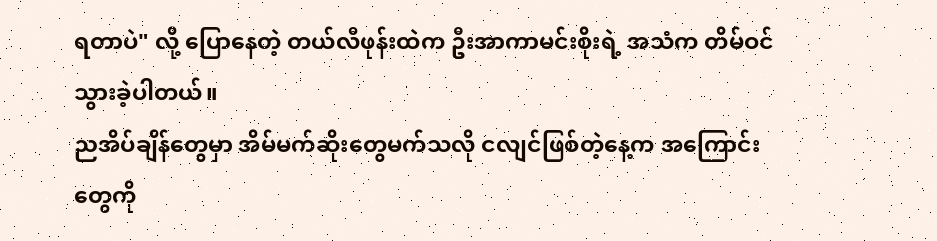ရတာပဲ" လို့ ပြောနေတဲ့ တယ်လီဖုန်းထဲက ဦးအာကာမင်းစိုးရဲ့ အသံက တိမ်ဝင်သွားခဲ့ပါတယ်။
ညအိပ်ချိန်တွေမှာ အိမ်မက်ဆိုးတွေမက်သလို ငလျင်ဖြစ်တဲ့နေ့က အကြောင်းတွေကို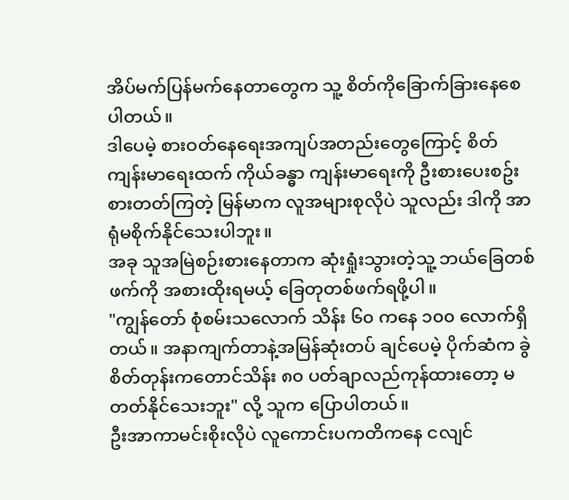အိပ်မက်ပြန်မက်နေတာတွေက သူ့ စိတ်ကိုခြောက်ခြားနေစေပါတယ်။
ဒါပေမဲ့ စားဝတ်နေရေးအကျပ်အတည်းတွေကြောင့် စိတ်ကျန်းမာရေးထက် ကိုယ်ခန္ဓာ ကျန်းမာရေးကို ဦးစားပေးစဥ်းစားတတ်ကြတဲ့ မြန်မာက လူအများစုလိုပဲ သူလည်း ဒါကို အာရုံမစိုက်နိုင်သေးပါဘူး။
အခု သူအမြဲစဉ်းစားနေတာက ဆုံးရှုံးသွားတဲ့သူ့ ဘယ်ခြေတစ်ဖက်ကို အစားထိုးရမယ့် ခြေတုတစ်ဖက်ရဖို့ပါ။
"ကျွန်တော် စုံစမ်းသလောက် သိန်း ၆၀ ကနေ ၁၀၀ လောက်ရှိတယ်။ အနာကျက်တာနဲ့အမြန်ဆုံးတပ် ချင်ပေမဲ့ ပိုက်ဆံက ခွဲစိတ်တုန်းကတောင်သိန်း ၈၀ ပတ်ချာလည်ကုန်ထားတော့ မတတ်နိုင်သေးဘူး" လို့ သူက ပြောပါတယ်။
ဦးအာကာမင်းစိုးလိုပဲ လူကောင်းပကတိကနေ ငလျင်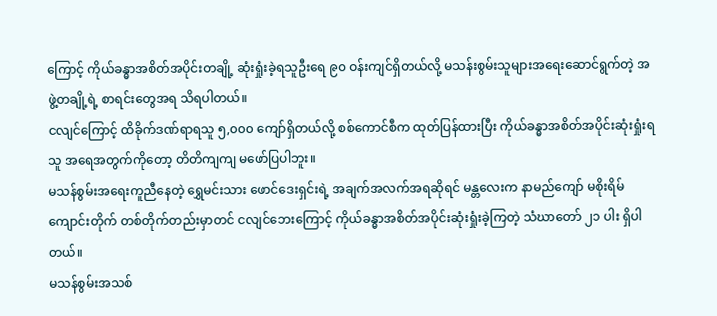ကြောင့် ကိုယ်ခန္ဓာအစိတ်အပိုင်းတချို့ ဆုံးရှုံးခဲ့ရသူဦးရေ ၉၀ ဝန်းကျင်ရှိတယ်လို့ မသန်းစွမ်းသူများအရေးဆောင်ရွက်တဲ့ အဖွဲ့တချို့ရဲ့ စာရင်းတွေအရ သိရပါတယ်။
ငလျင်ကြောင့် ထိခိုက်ဒဏ်ရာရသူ ၅,၀၀၀ ကျော်ရှိတယ်လို့ စစ်ကောင်စီက ထုတ်ပြန်ထားပြီး ကိုယ်ခန္ဓာအစိတ်အပိုင်းဆုံးရှုံးရသူ အရေအတွက်ကိုတော့ တိတိကျကျ မဖော်ပြပါဘူး။
မသန်စွမ်းအရေးကူညီနေတဲ့ ရွှေမင်းသား ဖောင်ဒေးရှင်းရဲ့ အချက်အလက်အရဆိုရင် မန္တလေးက နာမည်ကျော် မစိုးရိမ်ကျောင်းတိုက် တစ်တိုက်တည်းမှာတင် ငလျင်ဘေးကြောင့် ကိုယ်ခန္ဓာအစိတ်အပိုင်းဆုံးရှုံးခဲ့ကြတဲ့ သံဃာတော် ၂၁ ပါး ရှိပါတယ်။
မသန်စွမ်းအသစ်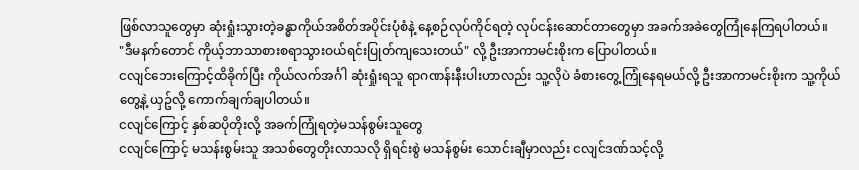ဖြစ်လာသူတွေမှာ ဆုံးရှုံးသွားတဲ့ခန္ဓာကိုယ်အစိတ်အပိုင်းပုံစံနဲ့ နေ့စဉ်လုပ်ကိုင်ရတဲ့ လုပ်ငန်းဆောင်တာတွေမှာ အခက်အခဲတွေကြုံနေကြရပါတယ်။
"ဒီမနက်တောင် ကိုယ့်ဘာသာစားစရာသွားဝယ်ရင်းပြုတ်ကျသေးတယ်" လို့ ဦးအာကာမင်းစိုးက ပြောပါတယ်။
ငလျင်ဘေးကြောင့်ထိခိုက်ပြီး ကိုယ်လက်အင်္ဂါ ဆုံးရှုံးရသူ ရာဂဏန်းနီးပါးဟာလည်း သူ့လိုပဲ ခံစားတွေ့ကြုံနေရမယ်လို့ ဦးအာကာမင်းစိုးက သူ့ကိုယ်တွေ့နဲ့ ယှဥ်လို့ ကောက်ချက်ချပါတယ်။
ငလျင်ကြောင့် နှစ်ဆပိုတိုးလို့ အခက်ကြုံရတဲ့မသန်စွမ်းသူတွေ
ငလျင်ကြောင့် မသန်းစွမ်းသူ အသစ်တွေတိုးလာသလို ရှိရင်းစွဲ မသန်စွမ်း သောင်းချီမှာလည်း ငလျင်ဒဏ်သင့်လို့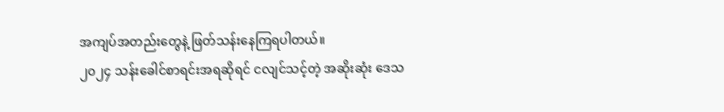အကျပ်အတည်းတွေနဲ့ ဖြတ်သန်းနေကြရပါတယ်။
၂၀၂၄ သန်းခေါင်စာရင်းအရဆိုရင် ငလျင်သင့်တဲ့ အဆိုးဆုံး ဒေသ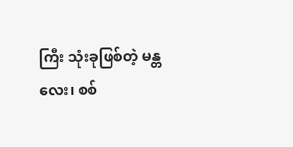ကြီး သုံးခုဖြစ်တဲ့ မန္တလေး၊ စစ်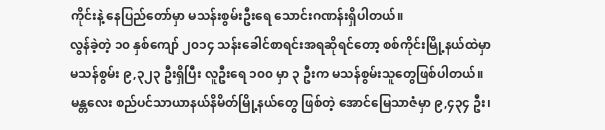ကိုင်းနဲ့ နေပြည်တော်မှာ မသန်းစွမ်းဦးရေ သောင်းဂဏန်းရှိပါတယ်။
လွန်ခဲ့တဲ့ ၁၀ နှစ်ကျော် ၂၀၁၄ သန်းခေါင်စာရင်းအရဆိုရင်တော့ စစ်ကိုင်းမြို့နယ်ထဲမှာ မသန်စွမ်း ၉,၃၂၃ ဦးရှိပြီး လူဦးရေ ၁၀၀ မှာ ၃ ဦးက မသန်စွမ်းသူတွေဖြစ်ပါတယ်။
မန္တလေး စည်ပင်သာယာနယ်နိမိတ်မြို့နယ်တွေ ဖြစ်တဲ့ အောင်မြေသာဇံမှာ ၉,၄၃၄ ဦး၊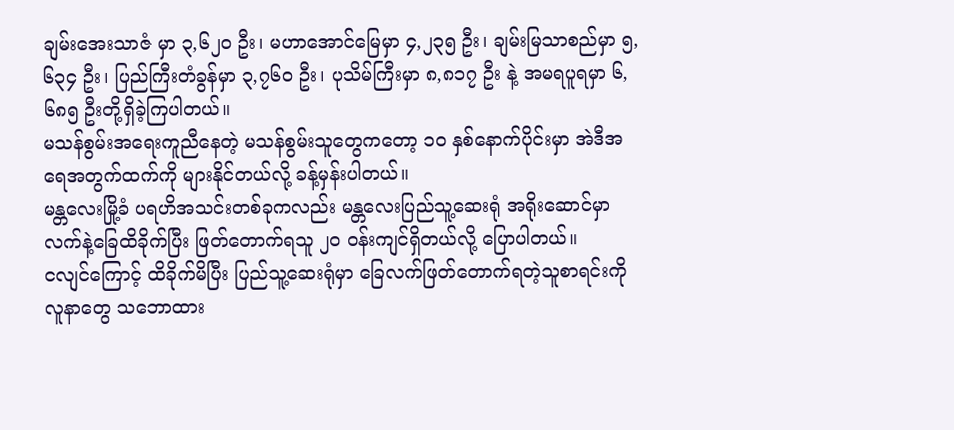ချမ်းအေးသာဇံ မှာ ၃,၆၂၀ ဦး၊ မဟာအောင်မြေမှာ ၄,၂၃၅ ဦး၊ ချမ်းမြသာစည်မှာ ၅,၆၃၄ ဦး၊ ပြည်ကြီးတံခွန်မှာ ၃,၇၆၀ ဦး၊ ပုသိမ်ကြီးမှာ ၈,၈၁၇ ဦး နဲ့ အမရပူရမှာ ၆,၆၈၅ ဦးတို့ရှိခဲ့ကြပါတယ်။
မသန်စွမ်းအရေးကူညီနေတဲ့ မသန်စွမ်းသူတွေကတော့ ၁၀ နှစ်နောက်ပိုင်းမှာ အဲဒီအရေအတွက်ထက်ကို များနိုင်တယ်လို့ ခန့်မှန်းပါတယ်။
မန္တလေးမြို့ခံ ပရဟိအသင်းတစ်ခုကလည်း မန္တလေးပြည်သူ့ဆေးရုံ အရိုးဆောင်မှာ လက်နဲ့ခြေထိခိုက်ပြီး ဖြတ်တောက်ရသူ ၂၀ ဝန်းကျင်ရှိတယ်လို့ ပြောပါတယ်။
ငလျင်ကြောင့် ထိခိုက်မိပြီး ပြည်သူ့ဆေးရုံမှာ ခြေလက်ဖြတ်တောက်ရတဲ့သူစာရင်းကို လူနာတွေ သဘောထား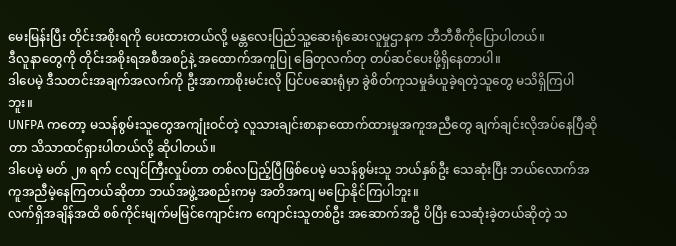မေးမြန်းပြီး တိုင်းအစိုးရကို ပေးထားတယ်လို့ မန္တလေးပြည်သူ့ဆေးရုံဆေးလူမှုဌာနက ဘီဘီစီကိုပြောပါတယ်။
ဒီလူနာတွေကို တိုင်းအစိုးရအစီအစဉ်နဲ့ အထောက်အကူပြု ခြေတုလက်တု တပ်ဆင်ပေးဖို့ရှိနေတာပါ။
ဒါပေမဲ့ ဒီသတင်းအချက်အလက်ကို ဦးအာကာစိုးမင်းလို ပြင်ပဆေးရုံမှာ ခွဲစိတ်ကုသမှုခံယူခဲ့ရတဲ့သူတွေ မသိရှိကြပါဘူး။
UNFPA ကတော့ မသန်စွမ်းသူတွေအကျုံးဝင်တဲ့ လူသားချင်းစာနာထောက်ထားမှုအကူအညီတွေ ချက်ချင်းလိုအပ်နေပြီဆိုတာ သိသာထင်ရှားပါတယ်လို့ ဆိုပါတယ်။
ဒါပေမဲ့ မတ် ၂၈ ရက် ငလျင်ကြီးလှုပ်တာ တစ်လပြည့်ပြီဖြစ်ပေမဲ့ မသန်စွမ်းသူ ဘယ်နှစ်ဦး သေဆုံးပြီး ဘယ်လောက်အကူအညီမဲ့နေကြတယ်ဆိုတာ ဘယ်အဖွဲ့အစည်းကမှ အတိအကျ မပြောနိုင်ကြပါဘူး။
လက်ရှိအချိန်အထိ စစ်ကိုင်းမျက်မမြင်ကျောင်းက ကျောင်းသူတစ်ဦး အဆောက်အဦ ပိပြီး သေဆုံးခဲ့တယ်ဆိုတဲ့ သ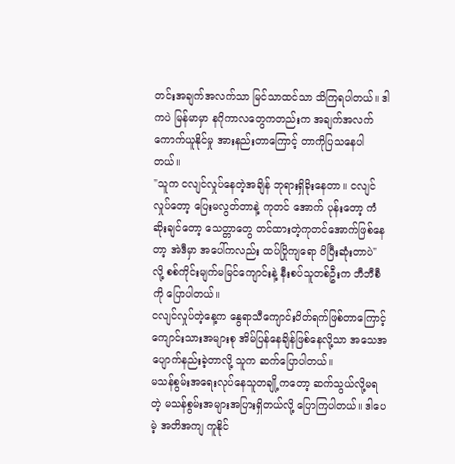တင်းအချက်အလက်သာ မြင်သာထင်သာ သိကြရပါတယ်။ ဒါကပဲ မြန်မာမှာ နဂိုကာလတွေကတည်းက အချက်အလက်ကောက်ယူနိုင်မှု အားနည်းတာကြောင့် တာကိုပြသနေပါတယ်။
"သူက ငလျင်လှုပ်နေတဲ့အချိန် ဘုရားရှိခိုးနေတာ။ ငလျင်လှုပ်တော့ ပြေးမလွတ်တာနဲ့ ကုတင် အောက် ပုန်းတော့ ကံဆိုးချင်တော့ သေတ္တာတွေ တင်ထားတဲ့ကုတင်အောက်ဖြစ်နေတာ့ အဲဒီမှာ အပေါ်ကလည်း ထပ်ပြိုကျရော ပိပြီးဆုံးတာပဲ" လို့ စစ်ကိုင်းမျက်မမြင်ကျောင်းနဲ့ နီးစပ်သူတစ်ဦးက ဘီဘီစီကို ပြောပါတယ်။
ငလျင်လှုပ်တဲ့နေ့က နွေရာသီကျောင်းပိတ်ရက်ဖြစ်တာကြောင့် ကျောင်းသားအများစု အိမ်ပြန်နေချိန်ဖြစ်နေလို့သာ အသေအပျောက်နည်းခဲ့တာလို့ သူက ဆက်ပြောပါတယ်။
မသန်စွမ်းအရေးလုပ်နေသူတချို့ကတော့ ဆက်သွယ်လို့မရတဲ့ မသန်စွမ်းအများအပြားရှိတယ်လို့ ပြောကြပါတယ်။ ဒါပေမဲ့ အတိအကျ ကူနိုင်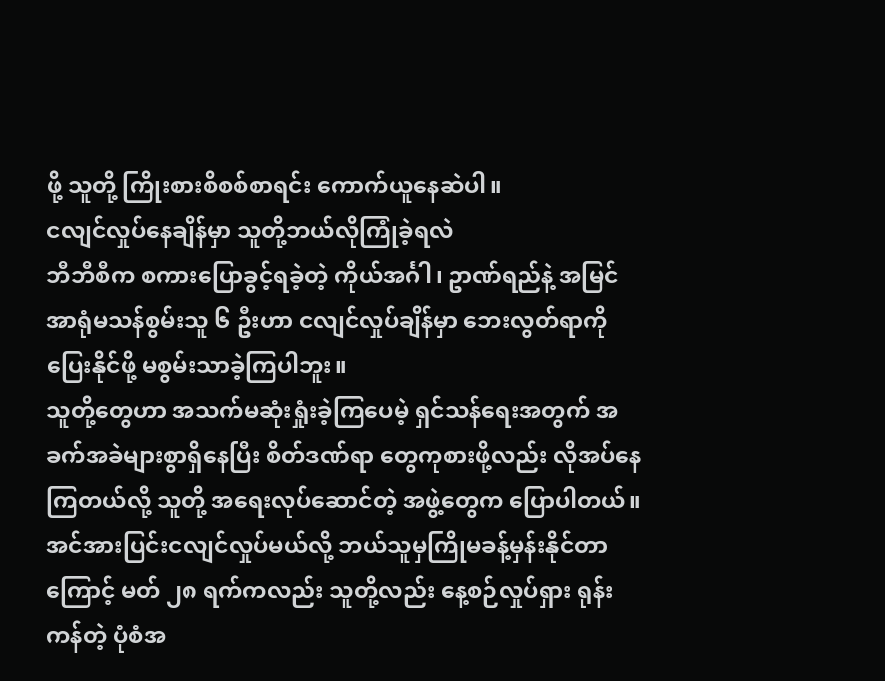ဖို့ သူတို့ ကြိုးစားစိစစ်စာရင်း ကောက်ယူနေဆဲပါ။
ငလျင်လှုပ်နေချိန်မှာ သူတို့ဘယ်လိုကြုံခဲ့ရလဲ
ဘီဘီစီက စကားပြောခွင့်ရခဲ့တဲ့ ကိုယ်အင်္ဂါ၊ ဥာဏ်ရည်နဲ့ အမြင်အာရုံမသန်စွမ်းသူ ၆ ဦးဟာ ငလျင်လှုပ်ချိန်မှာ ဘေးလွတ်ရာကို ပြေးနိုင်ဖို့ မစွမ်းသာခဲ့ကြပါဘူး။
သူတို့တွေဟာ အသက်မဆုံးရှုံးခဲ့ကြပေမဲ့ ရှင်သန်ရေးအတွက် အခက်အခဲများစွာရှိနေပြီး စိတ်ဒဏ်ရာ တွေကုစားဖို့လည်း လိုအပ်နေကြတယ်လို့ သူတို့ အရေးလုပ်ဆောင်တဲ့ အဖွဲ့တွေက ပြောပါတယ်။
အင်အားပြင်းငလျင်လှုပ်မယ်လို့ ဘယ်သူမှကြိုမခန့်မှန်းနိုင်တာကြောင့် မတ် ၂၈ ရက်ကလည်း သူတို့လည်း နေ့စဉ်လှုပ်ရှား ရုန်းကန်တဲ့ ပုံစံအ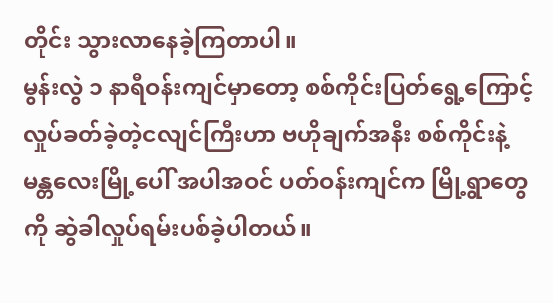တိုင်း သွားလာနေခဲ့ကြတာပါ။
မွန်းလွဲ ၁ နာရီဝန်းကျင်မှာတော့ စစ်ကိုင်းပြတ်ရွေ့ကြောင့် လှုပ်ခတ်ခဲ့တဲ့ငလျင်ကြီးဟာ ဗဟိုချက်အနီး စစ်ကိုင်းနဲ့ မန္တလေးမြို့ပေါ် အပါအဝင် ပတ်ဝန်းကျင်က မြို့ရွာတွေကို ဆွဲခါလှုပ်ရမ်းပစ်ခဲ့ပါတယ်။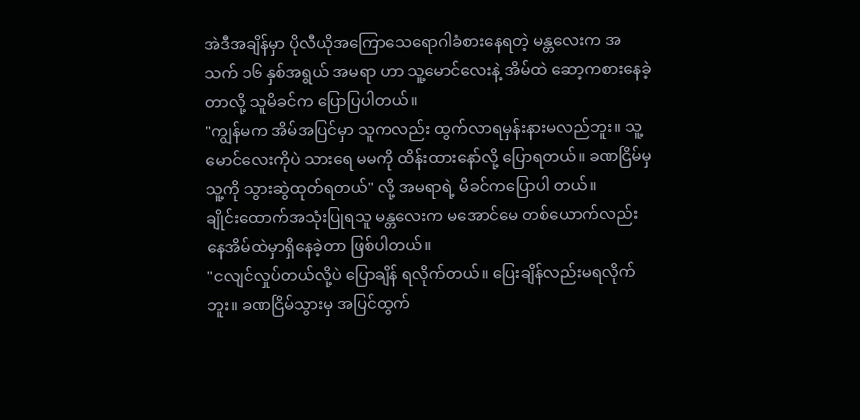အဲဒီအချိန်မှာ ပိုလီယိုအကြောသေရောဂါခံစားနေရတဲ့ မန္တလေးက အသက် ၁၆ နှစ်အရွယ် အမရာ ဟာ သူ့မောင်လေးနဲ့ အိမ်ထဲ ဆော့ကစားနေခဲ့တာလို့ သူမိခင်က ပြောပြပါတယ်။
"ကျွန်မက အိမ်အပြင်မှာ သူကလည်း ထွက်လာရမှန်းနားမလည်ဘူး။ သူ့မောင်လေးကိုပဲ သားရေ မမကို ထိန်းထားနော်လို့ ပြောရတယ်။ ခဏငြိမ်မှသူ့ကို သွားဆွဲထုတ်ရတယ်" လို့ အမရာရဲ့ မိခင်ကပြောပါ တယ်။
ချိုင်းထောက်အသုံးပြုရသူ မန္တလေးက မအောင်မေ တစ်ယောက်လည်း နေအိမ်ထဲမှာရှိနေခဲ့တာ ဖြစ်ပါတယ်။
"ငလျင်လှုပ်တယ်လို့ပဲ ပြောချိန် ရလိုက်တယ်။ ပြေးချိန်လည်းမရလိုက်ဘူး။ ခဏငြိမ်သွားမှ အပြင်ထွက်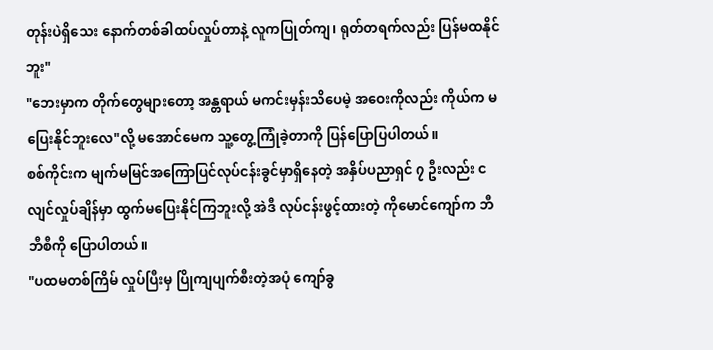တုန်းပဲရှိသေး နောက်တစ်ခါထပ်လှုပ်တာနဲ့ လူကပြုတ်ကျ၊ ရုတ်တရက်လည်း ပြန်မထနိုင်ဘူး"
"ဘေးမှာက တိုက်တွေများတော့ အန္တရာယ် မကင်းမှန်းသိပေမဲ့ အဝေးကိုလည်း ကိုယ်က မပြေးနိုင်ဘူးလေ"လို့ မအောင်မေက သူ့တွေ့ကြုံခဲ့တာကို ပြန်ပြောပြပါတယ်။
စစ်ကိုင်းက မျက်မမြင်အကြောပြင်လုပ်ငန်းခွင်မှာရှိနေတဲ့ အနှိပ်ပညာရှင် ၇ ဦးလည်း ငလျင်လှုပ်ချိန်မှာ ထွက်မပြေးနိုင်ကြဘူးလို့ အဲဒီ လုပ်ငန်းဖွင့်ထားတဲ့ ကိုမောင်ကျော်က ဘီဘီစီကို ပြောပါတယ်။
"ပထမတစ်ကြိမ် လှုပ်ပြီးမှ ပြိုကျပျက်စီးတဲ့အပုံ ကျော်ခွ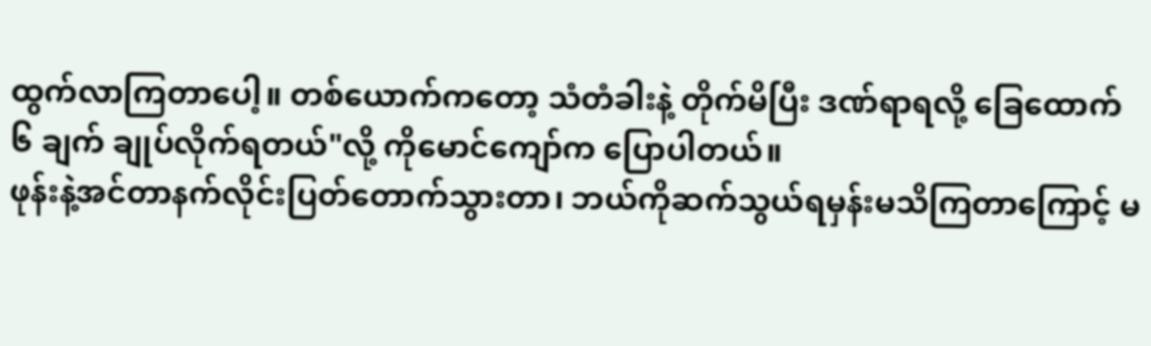ထွက်လာကြတာပေါ့။ တစ်ယောက်ကတော့ သံတံခါးနဲ့ တိုက်မိပြီး ဒဏ်ရာရလို့ ခြေထောက် ၆ ချက် ချုပ်လိုက်ရတယ်"လို့ ကိုမောင်ကျော်က ပြောပါတယ်။
ဖုန်းနဲ့အင်တာနက်လိုင်းပြတ်တောက်သွားတာ၊ ဘယ်ကိုဆက်သွယ်ရမှန်းမသိကြတာကြောင့် မ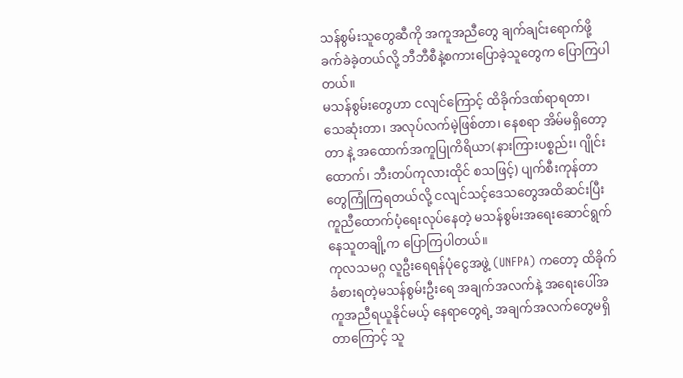သန်စွမ်းသူတွေဆီကို အကူအညီတွေ ချက်ချင်းရောက်ဖို့ ခက်ခဲခဲ့တယ်လို့ ဘီဘီစီနဲ့စကားပြောခဲ့သူတွေက ပြောကြပါတယ်။
မသန်စွမ်းတွေဟာ ငလျင်ကြောင့် ထိခိုက်ဒဏ်ရာရတာ၊ သေဆုံးတာ၊ အလုပ်လက်မဲ့ဖြစ်တာ၊ နေစရာ အိမ်မရှိတော့တာ နဲ့ အထောက်အကူပြုကိရိယာ(နားကြားပစ္စည်း၊ ဂျိုင်းထောက်၊ ဘီးတပ်ကုလားထိုင် စသဖြင့်) ပျက်စီးကုန်တာတွေကြုံကြရတယ်လို့ ငလျင်သင့်ဒေသတွေအထိဆင်းပြီး ကူညီထောက်ပံ့ရေးလုပ်နေတဲ့ မသန်စွမ်းအရေးဆောင်ရွက်နေသူတချို့က ပြောကြပါတယ်။
ကုလသမဂ္ဂ လူဦးရေရန်ပုံငွေအဖွဲ့ (UNFPA) ကတော့ ထိခိုက်ခံစားရတဲ့မသန်စွမ်းဦးရေ အချက်အလက်နဲ့ အရေးပေါ်အကူအညီရယူနိုင်မယ့် နေရာတွေရဲ့ အချက်အလက်တွေမရှိတာကြောင့် သူ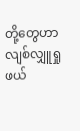တို့တွေဟာ လျစ်လျှူရှု ဖယ်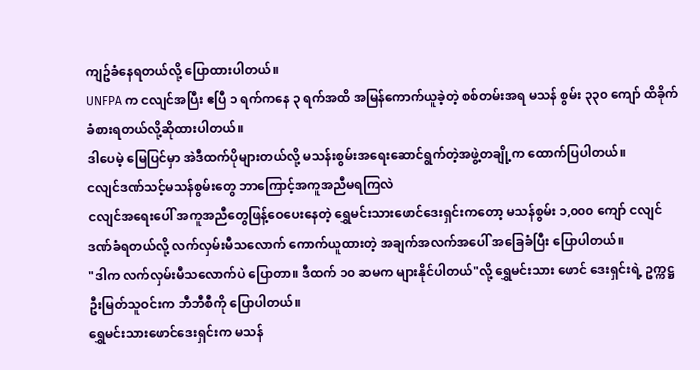ကျဥ်ခံနေရတယ်လို့ ပြောထားပါတယ်။
UNFPA က ငလျင်အပြီး ဧပြီ ၁ ရက်ကနေ ၃ ရက်အထိ အမြန်ကောက်ယူခဲ့တဲ့ စစ်တမ်းအရ မသန် စွမ်း ၃၃၀ ကျော် ထိခိုက်ခံစားရတယ်လို့ဆိုထားပါတယ်။
ဒါပေမဲ့ မြေပြင်မှာ အဲဒီထက်ပိုများတယ်လို့ မသန်းစွမ်းအရေးဆောင်ရွက်တဲ့အဖွဲ့တချို့က ထောက်ပြပါတယ်။
ငလျင်ဒဏ်သင့်မသန်စွမ်းတွေ ဘာကြောင့်အကူအညီမရကြလဲ
ငလျင်အရေးပေါ် အကူအညီတွေဖြန့်ဝေပေးနေတဲ့ ရွှေမင်းသားဖောင်ဒေးရှင်းကတော့ မသန်စွမ်း ၁,၀၀၀ ကျော် ငလျင်ဒဏ်ခံရတယ်လို့ လက်လှမ်းမီသလောက် ကောက်ယူထားတဲ့ အချက်အလက်အပေါ် အခြေခံပြီး ပြောပါတယ်။
"ဒါက လက်လှမ်းမီသလောက်ပဲ ပြောတာ။ ဒီထက် ၁၀ ဆမက များနိုင်ပါတယ်"လို့ ရွှေမင်းသား ဖောင် ဒေးရှင်းရဲ့ ဥက္ကဋ္ဌ ဦးမြတ်သူဝင်းက ဘီဘီစီကို ပြောပါတယ်။
ရွှေမင်းသားဖောင်ဒေးရှင်းက မသန်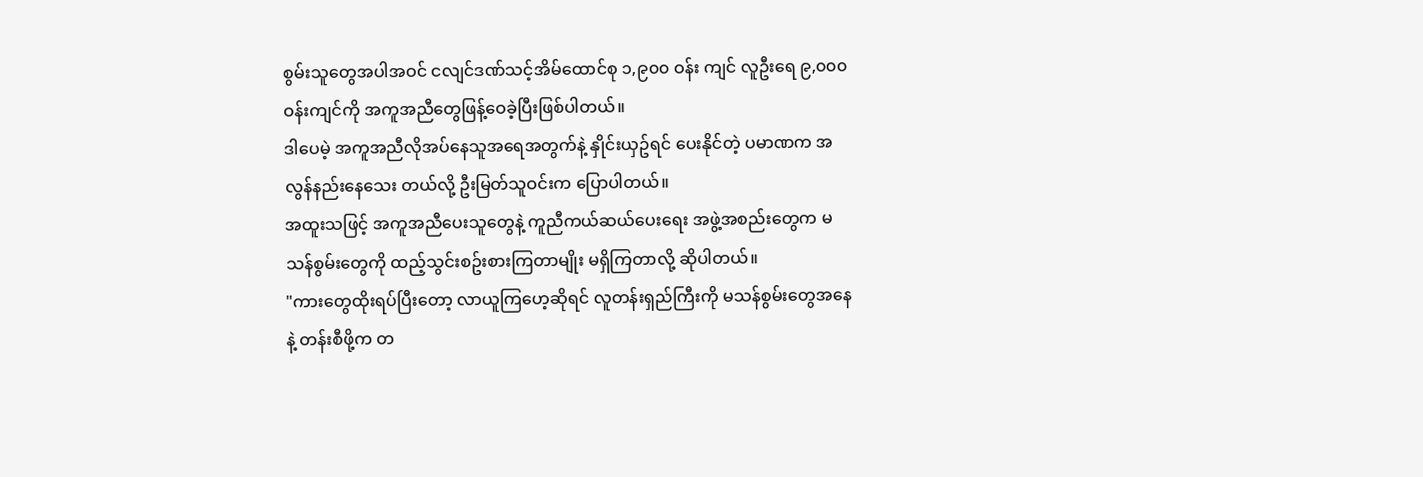စွမ်းသူတွေအပါအဝင် ငလျင်ဒဏ်သင့်အိမ်ထောင်စု ၁,၉၀၀ ဝန်း ကျင် လူဦးရေ ၉,၀၀၀ ဝန်းကျင်ကို အကူအညီတွေဖြန့်ဝေခဲ့ပြီးဖြစ်ပါတယ်။
ဒါပေမဲ့ အကူအညီလိုအပ်နေသူအရေအတွက်နဲ့ နှိုင်းယှဥ်ရင် ပေးနိုင်တဲ့ ပမာဏက အလွန်နည်းနေသေး တယ်လို့ ဦးမြတ်သူဝင်းက ပြောပါတယ်။
အထူးသဖြင့် အကူအညီပေးသူတွေနဲ့ ကူညီကယ်ဆယ်ပေးရေး အဖွဲ့အစည်းတွေက မသန်စွမ်းတွေကို ထည့်သွင်းစဥ်းစားကြတာမျိုး မရှိကြတာလို့ ဆိုပါတယ်။
"ကားတွေထိုးရပ်ပြီးတော့ လာယူကြဟေ့ဆိုရင် လူတန်းရှည်ကြီးကို မသန်စွမ်းတွေအနေနဲ့ တန်းစီဖို့က တ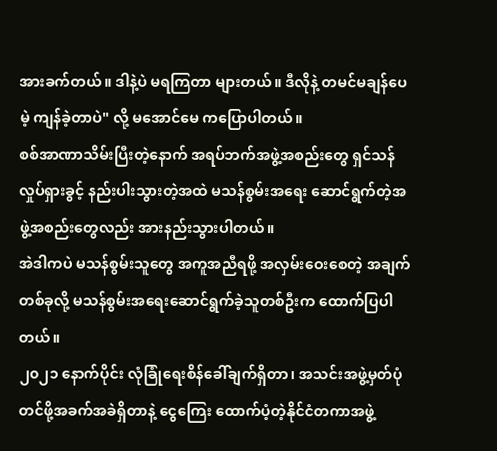အားခက်တယ်။ ဒါနဲ့ပဲ မရကြတာ များတယ်။ ဒီလိုနဲ့ တမင်မချန်ပေမဲ့ ကျန်ခဲ့တာပဲ" လို့ မအောင်မေ ကပြောပါတယ်။
စစ်အာဏာသိမ်းပြီးတဲ့နောက် အရပ်ဘက်အဖွဲ့အစည်းတွေ ရှင်သန်လှုပ်ရှားခွင့် နည်းပါးသွားတဲ့အထဲ မသန်စွမ်းအရေး ဆောင်ရွက်တဲ့အဖွဲ့အစည်းတွေလည်း အားနည်းသွားပါတယ်။
အဲဒါကပဲ မသန်စွမ်းသူတွေ အကူအညီရဖို့ အလှမ်းဝေးစေတဲ့ အချက်တစ်ခုလို့ မသန်စွမ်းအရေးဆောင်ရွက်ခဲ့သူတစ်ဦးက ထောက်ပြပါတယ်။
၂၀၂၁ နောက်ပိုင်း လုံခြုံရေးစိန်ခေါ်ချက်ရှိတာ၊ အသင်းအဖွဲ့မှတ်ပုံတင်ဖို့အခက်အခဲရှိတာနဲ့ ငွေကြေး ထောက်ပံ့တဲ့နိုင်ငံတကာအဖွဲ့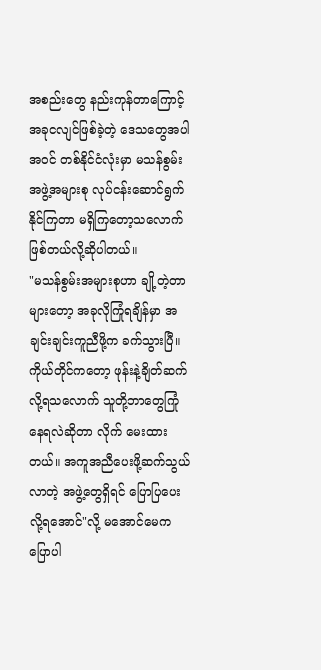အစည်းတွေ နည်းကုန်တာကြောင့် အခုငလျင်ဖြစ်ခဲ့တဲ့ ဒေသတွေအပါ အဝင် တစ်နိုင်ငံလုံးမှာ မသန်စွမ်းအဖွဲ့အများစု လုပ်ငန်းဆောင်ရွက်နိုင်ကြတာ မရှိကြတော့သလောက်ဖြစ်တယ်လို့ဆိုပါတယ်။
"မသန်စွမ်းအများစုဟာ ချို့တဲ့တာများတော့ အခုလိုကြုံရချိန်မှာ အချင်းချင်းကူညီဖို့က ခက်သွားပြီ။ ကိုယ်တိုင်ကတော့ ဖုန်းနဲ့ချိတ်ဆက်လို့ရသလောက် သူတို့ဘာတွေကြုံနေရလဲဆိုတာ လိုက် မေးထားတယ်။ အကူအညီပေးဖို့ဆက်သွယ်လာတဲ့ အဖွဲ့တွေရှိရင် ပြောပြပေးလို့ရအောင်"လို့ မအောင်မေကပြောပါ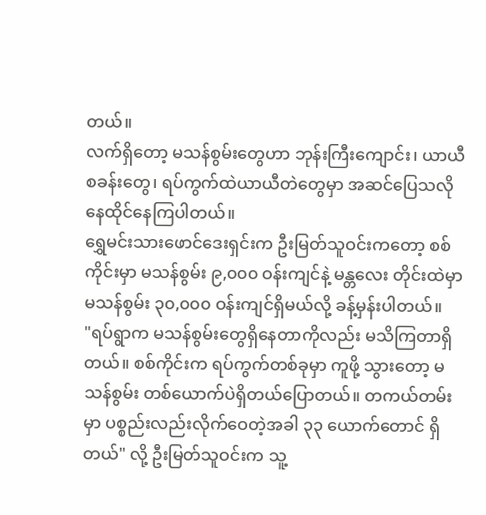တယ်။
လက်ရှိတော့ မသန်စွမ်းတွေဟာ ဘုန်းကြီးကျောင်း၊ ယာယီစခန်းတွေ၊ ရပ်ကွက်ထဲယာယီတဲတွေမှာ အဆင်ပြေသလို နေထိုင်နေကြပါတယ်။
ရွှေမင်းသားဖောင်ဒေးရှင်းက ဦးမြတ်သူဝင်းကတော့ စစ်ကိုင်းမှာ မသန်စွမ်း ၉,၀၀၀ ဝန်းကျင်နဲ့ မန္တလေး တိုင်းထဲမှာ မသန်စွမ်း ၃၀,၀၀၀ ဝန်းကျင်ရှိမယ်လို့ ခန့်မှန်းပါတယ်။
"ရပ်ရွာက မသန်စွမ်းတွေရှိနေတာကိုလည်း မသိကြတာရှိတယ်။ စစ်ကိုင်းက ရပ်ကွက်တစ်ခုမှာ ကူဖို့ သွားတော့ မသန်စွမ်း တစ်ယောက်ပဲရှိတယ်ပြောတယ်။ တကယ်တမ်းမှာ ပစ္စည်းလည်းလိုက်ဝေတဲ့အခါ ၃၃ ယောက်တောင် ရှိတယ်" လို့ ဦးမြတ်သူဝင်းက သူ့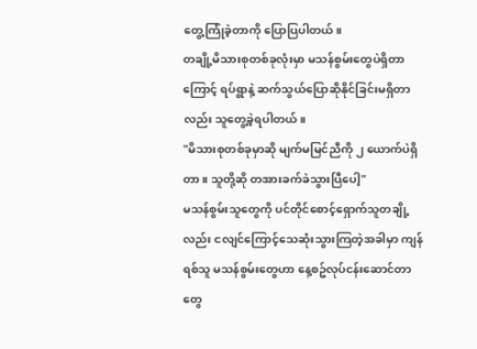တွေ့ကြုံခဲ့တာကို ပြောပြပါတယ်။
တချို့မိသားစုတစ်ခုလုံးမှာ မသန်စွမ်းတွေပဲရှိတာကြောင့် ရပ်ရွာနဲ့ ဆက်သွယ်ပြောဆိုနိုင်ခြင်းမရှိတာ လည်း သူတွေ့ခဲ့ရပါတယ်။
"မိသားစုတစ်ခုမှာဆို မျက်မမြင်ညီကို ၂ ယောက်ပဲရှိတာ။ သူတို့ဆို တအားခက်ခဲသွားပြီပေါ့"
မသန်စွမ်းသူတွေကို ပင်တိုင်စောင့်ရှောက်သူတချို့လည်း ငလျင်ကြောင့်သေဆုံးသွားကြတဲ့အခါမှာ ကျန်ရစ်သူ မသန်စွမ်းတွေဟာ နေ့စဥ်လုပ်ငန်းဆောင်တာတွေ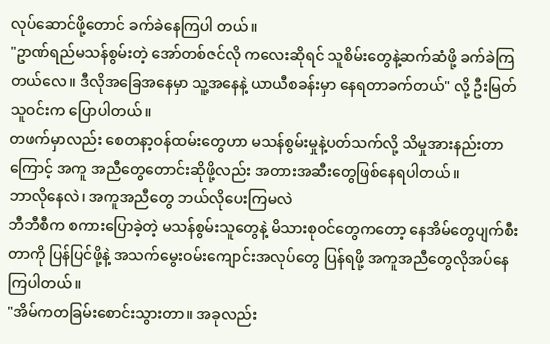လုပ်ဆောင်ဖို့တောင် ခက်ခဲနေကြပါ တယ်။
"ဥာဏ်ရည်မသန်စွမ်းတဲ့ အော်တစ်ဇင်လို ကလေးဆိုရင် သူစိမ်းတွေနဲ့ဆက်ဆံဖို့ ခက်ခဲကြတယ်လေ။ ဒီလိုအခြေအနေမှာ သူ့အနေနဲ့ ယာယီစခန်းမှာ နေရတာခက်တယ်" လို့ ဦးမြတ်သူဝင်းက ပြောပါတယ်။
တဖက်မှာလည်း စေတနာ့ဝန်ထမ်းတွေဟာ မသန်စွမ်းမှုနဲ့ပတ်သက်လို့ သိမှုအားနည်းတာကြောင့် အကူ အညီတွေတောင်းဆိုဖို့လည်း အတားအဆီးတွေဖြစ်နေရပါတယ်။
ဘာလိုနေလဲ၊ အကူအညီတွေ ဘယ်လိုပေးကြမလဲ
ဘီဘီစီက စကားပြောခဲ့တဲ့ မသန်စွမ်းသူတွေနဲ့ မိသားစုဝင်တွေကတော့ နေအိမ်တွေပျက်စီးတာကို ပြန်ပြင်ဖို့နဲ့ အသက်မွေးဝမ်းကျောင်းအလုပ်တွေ ပြန်ရဖို့ အကူအညီတွေလိုအပ်နေကြပါတယ်။
"အိမ်ကတခြမ်းစောင်းသွားတာ။ အခုလည်း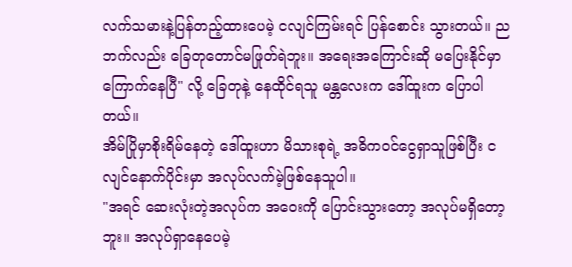လက်သမားနဲ့ပြန်တည့်ထားပေမဲ့ ငလျင်ကြမ်းရင် ပြန်စောင်း သွားတယ်။ ညဘက်လည်း ခြေတုတောင်မဖြုတ်ရဲဘူး။ အရေးအကြောင်းဆို မပြေးနိုင်မှာကြောက်နေပြီ" လို့ ခြေတုနဲ့ နေထိုင်ရသူ မန္တလေးက ဒေါ်ထူးက ပြောပါတယ်။
အိမ်ပြိုမှာစိုးရိမ်နေတဲ့ ဒေါ်ထူးဟာ မိသားစုရဲ့ အဓိကဝင်ငွေရှာသူဖြစ်ပြီး ငလျင်နောက်ပိုင်းမှာ အလုပ်လက်မဲ့ဖြစ်နေသူပါ။
"အရင် ဆေးလုံးတဲ့အလုပ်က အဝေးကို ပြောင်းသွားတော့ အလုပ်မရှိတော့ဘူး။ အလုပ်ရှာနေပေမဲ့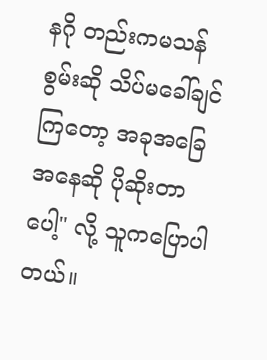နဂို တည်းကမသန်စွမ်းဆို သိပ်မခေါ်ချင်ကြတော့ အခုအခြေအနေဆို ပိုဆိုးတာပေါ့" လို့ သူကပြောပါတယ်။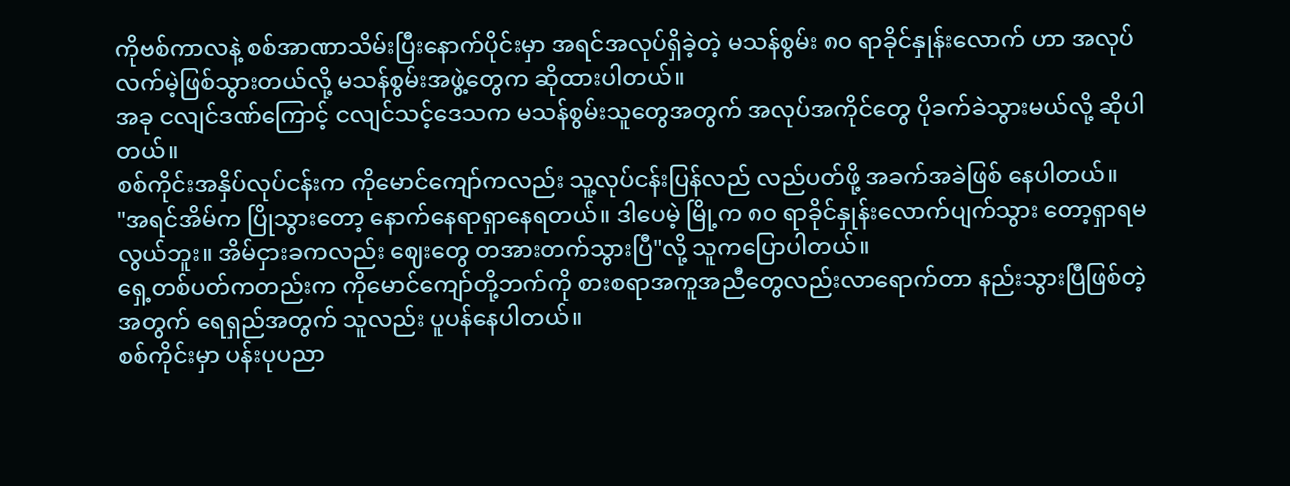ကိုဗစ်ကာလနဲ့ စစ်အာဏာသိမ်းပြီးနောက်ပိုင်းမှာ အရင်အလုပ်ရှိခဲ့တဲ့ မသန်စွမ်း ၈၀ ရာခိုင်နှုန်းလောက် ဟာ အလုပ်လက်မဲ့ဖြစ်သွားတယ်လို့ မသန်စွမ်းအဖွဲ့တွေက ဆိုထားပါတယ်။
အခု ငလျင်ဒဏ်ကြောင့် ငလျင်သင့်ဒေသက မသန်စွမ်းသူတွေအတွက် အလုပ်အကိုင်တွေ ပိုခက်ခဲသွားမယ်လို့ ဆိုပါတယ်။
စစ်ကိုင်းအနှိပ်လုပ်ငန်းက ကိုမောင်ကျော်ကလည်း သူ့လုပ်ငန်းပြန်လည် လည်ပတ်ဖို့ အခက်အခဲဖြစ် နေပါတယ်။
"အရင်အိမ်က ပြိုသွားတော့ နောက်နေရာရှာနေရတယ်။ ဒါပေမဲ့ မြို့က ၈၀ ရာခိုင်နှုန်းလောက်ပျက်သွား တော့ရှာရမလွယ်ဘူး။ အိမ်ငှားခကလည်း ဈေးတွေ တအားတက်သွားပြီ"လို့ သူကပြောပါတယ်။
ရှေ့တစ်ပတ်ကတည်းက ကိုမောင်ကျော်တို့ဘက်ကို စားစရာအကူအညီတွေလည်းလာရောက်တာ နည်းသွားပြီဖြစ်တဲ့အတွက် ရေရှည်အတွက် သူလည်း ပူပန်နေပါတယ်။
စစ်ကိုင်းမှာ ပန်းပုပညာ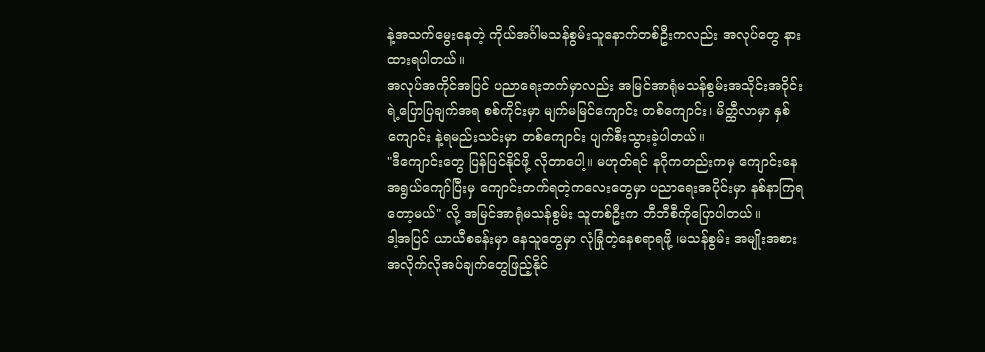နဲ့အသက်မွေးနေတဲ့ ကိုယ်အင်္ဂါမသန်စွမ်းသူနောက်တစ်ဦးကလည်း အလုပ်တွေ နားထားရပါတယ်။
အလုပ်အကိုင်အပြင် ပညာရေးဘက်မှာလည်း အမြင်အာရုံမသန်စွမ်းအသိုင်းအဝိုင်းရဲ့ပြောပြချက်အရ စစ်ကိုင်းမှာ မျက်မမြင်ကျောင်း တစ်ကျောင်း၊ မိတ္ထီလာမှာ နှစ်ကျောင်း နဲ့ရမည်းသင်းမှာ တစ်ကျောင်း ပျက်စီးသွားခဲ့ပါတယ်။
"ဒီကျောင်းတွေ ပြန်ပြင်နိုင်ဖို့ လိုတာပေါ့။ မဟုတ်ရင် နဂိုကတည်းကမှ ကျောင်းနေအရွယ်ကျော်ပြီးမှ ကျောင်းတက်ရတဲ့ကလေးတွေမှာ ပညာရေးအပိုင်းမှာ နစ်နာကြရတော့မယ်" လို့ အမြင်အာရုံမသန်စွမ်း သူတစ်ဦးက ဘီဘီစီကိုပြောပါတယ်။
ဒါ့အပြင် ယာယီစခန်းမှာ နေသူတွေမှာ လုံခြုံတဲ့နေစရာရဖို့ ၊မသန်စွမ်း အမျိုးအစား အလိုက်လိုအပ်ချက်တွေဖြည့်နိုင်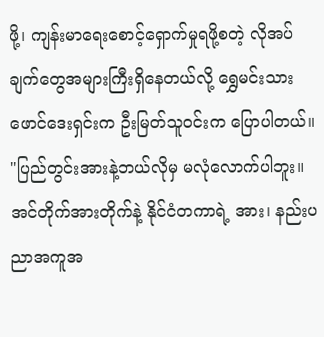ဖို့၊ ကျန်းမာရေးစောင့်ရှောက်မှုရဖို့စတဲ့ လိုအပ်ချက်တွေအများကြီးရှိနေတယ်လို့ ရွှေမင်းသားဖောင်ဒေးရှင်းက ဦးမြတ်သူဝင်းက ပြောပါတယ်။
"ပြည်တွင်းအားနဲ့ဘယ်လိုမှ မလုံလောက်ပါဘူး။အင်တိုက်အားတိုက်နဲ့ နိုင်ငံတကာရဲ့ အား၊ နည်းပညာအကူအ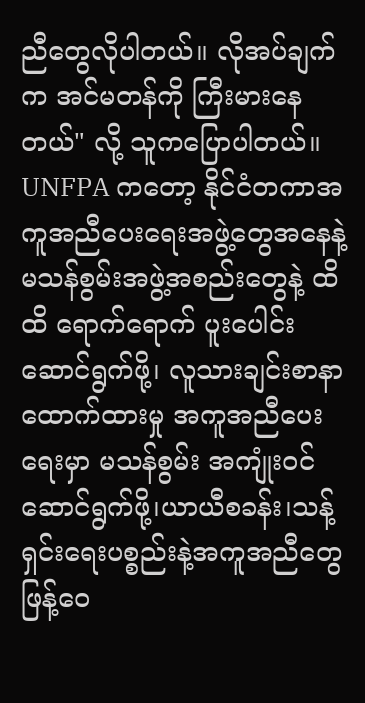ညီတွေလိုပါတယ်။ လိုအပ်ချက်က အင်မတန်ကို ကြီးမားနေတယ်" လို့ သူကပြောပါတယ်။
UNFPA ကတော့ နိုင်ငံတကာအကူအညီပေးရေးအဖွဲ့တွေအနေနဲ့ မသန်စွမ်းအဖွဲ့အစည်းတွေနဲ့ ထိထိ ရောက်ရောက် ပူးပေါင်းဆောင်ရွက်ဖို့၊ လူသားချင်းစာနာထောက်ထားမှု အကူအညီပေးရေးမှာ မသန်စွမ်း အကျုံးဝင်ဆောင်ရွက်ဖို့၊ယာယီစခန်း၊သန့်ရှင်းရေးပစ္စည်းနဲ့အကူအညီတွေဖြန့်ဝေ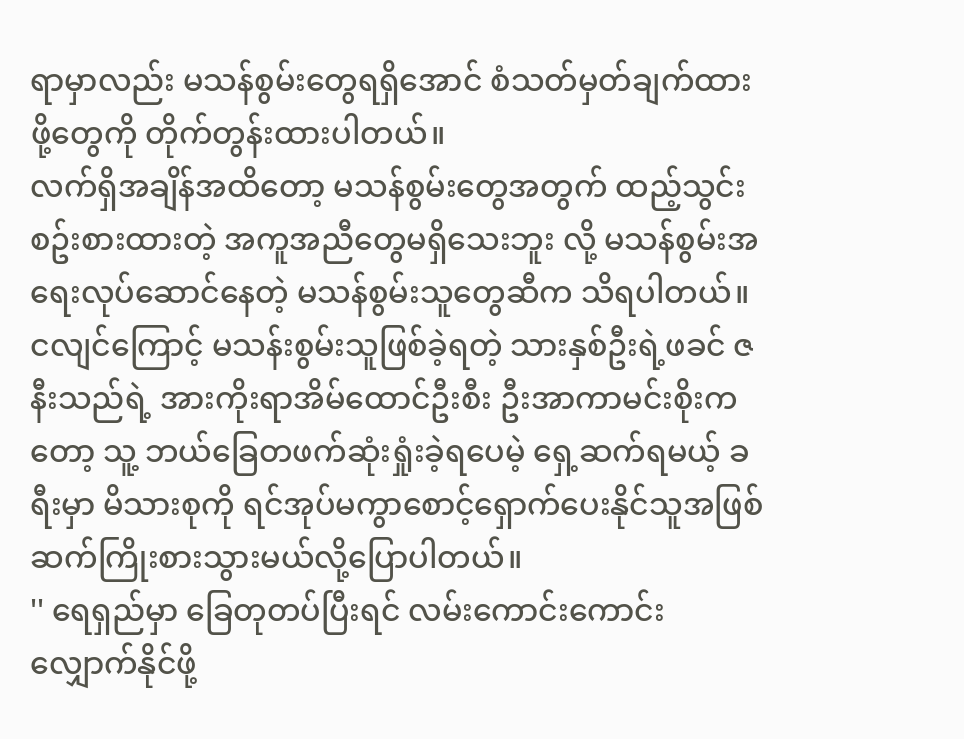ရာမှာလည်း မသန်စွမ်းတွေရရှိအောင် စံသတ်မှတ်ချက်ထားဖို့တွေကို တိုက်တွန်းထားပါတယ်။
လက်ရှိအချိန်အထိတော့ မသန်စွမ်းတွေအတွက် ထည့်သွင်းစဥ်းစားထားတဲ့ အကူအညီတွေမရှိသေးဘူး လို့ မသန်စွမ်းအရေးလုပ်ဆောင်နေတဲ့ မသန်စွမ်းသူတွေဆီက သိရပါတယ်။
ငလျင်ကြောင့် မသန်းစွမ်းသူဖြစ်ခဲ့ရတဲ့ သားနှစ်ဦးရဲ့ဖခင် ဇနီးသည်ရဲ့ အားကိုးရာအိမ်ထောင်ဦးစီး ဦးအာကာမင်းစိုးကတော့ သူ့ ဘယ်ခြေတဖက်ဆုံးရှုံးခဲ့ရပေမဲ့ ရှေ့ဆက်ရမယ့် ခရီးမှာ မိသားစုကို ရင်အုပ်မကွာစောင့်ရှောက်ပေးနိုင်သူအဖြစ် ဆက်ကြိုးစားသွားမယ်လို့ပြောပါတယ်။
'' ရေရှည်မှာ ခြေတုတပ်ပြီးရင် လမ်းကောင်းကောင်းလျှောက်နိုင်ဖို့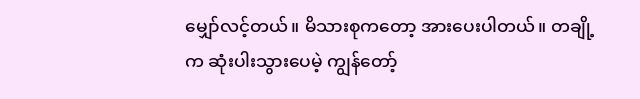မျှော်လင့်တယ်။ မိသားစုကတော့ အားပေးပါတယ်။ တချို့က ဆုံးပါးသွားပေမဲ့ ကျွန်တော့်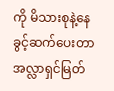ကို မိသားစုနဲ့နေခွင့်ဆက်ပေးတာ အလ္လာရှင်မြတ်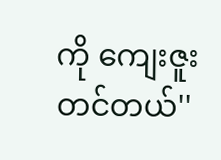ကို ကျေးဇူးတင်တယ်''